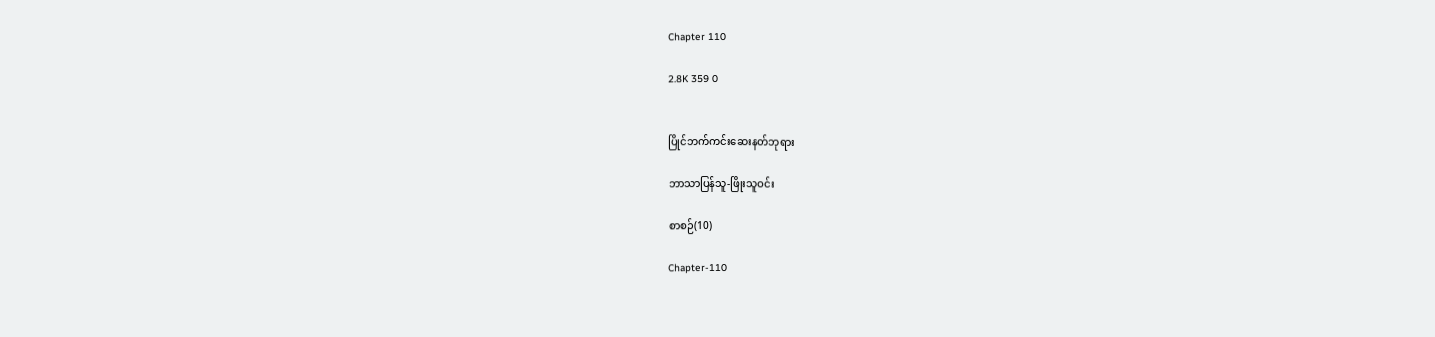Chapter 110

2.8K 359 0


ပြိုင်ဘက်ကင်းဆေးနတ်ဘုရား

ဘာသာပြန်သူ-ဖြိုးသူဝင်း

စာစဉ်(10)

Chapter-110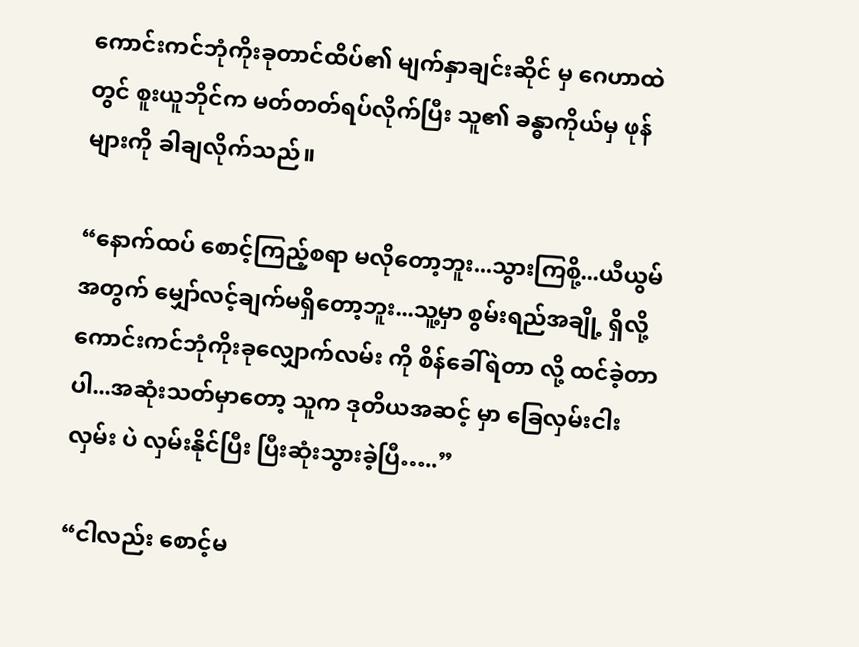ကောင်းကင်ဘုံကိုးခုတာင်ထိပ်၏ မျက်နှာချင်းဆိုင် မှ ဂေဟာထဲတွင် စူးယူဘိုင်က မတ်တတ်ရပ်လိုက်ပြီး သူ၏ ခန္ဓာကိုယ်မှ ဖုန်များကို ခါချလိုက်သည်။

“နောက်ထပ် စောင့်ကြည့်စရာ မလိုတော့ဘူး...သွားကြစို့...ယီယွမ်အတွက် မျှော်လင့်ချက်မရှိတော့ဘူး...သူ့မှာ စွမ်းရည်အချို့ ရှိလို့ ကောင်းကင်ဘုံကိုးခုလျှောက်လမ်း ကို စိန်ခေါ်ရဲတာ လို့ ထင်ခဲ့တာပါ...အဆုံးသတ်မှာတော့ သူက ဒုတိယအဆင့် မှာ ခြေလှမ်းငါးလှမ်း ပဲ လှမ်းနိုင်ပြီး ပြီးဆုံးသွားခဲ့ပြီ…..”

“ငါလည်း စောင့်မ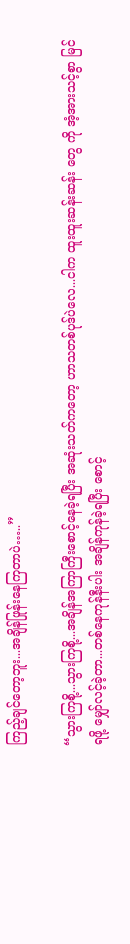ကြည့်ချင်တော့ဘူး...အချိန်ဖြုန်းနေကြတာပဲ…..”

“သွားကြစို့...သွားကြစို့...အချိန်အကြာကြီးစောင့်နေခဲ့ရပြီး အဆုံးသတ်ကတော့ ဟာသတစ်ပုဒ်ပဲလေ...ငါက ထူးထူးဆန်းဆန်း တွေ ကို အံ့အားသင့်စွာ မြင်ရဖို့ မျှော်လင့်ခဲ့တာ...တစ်နေကုန်နီးပါး အချိန်ကုန်ခဲ့ရပြီး စောင့်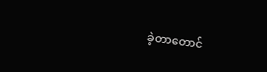ခဲ့တာတောင်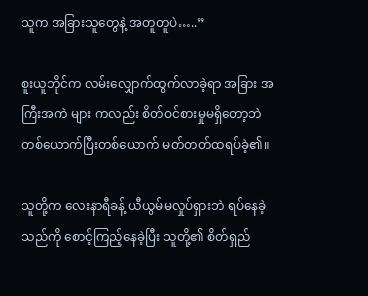သူက အခြားသူတွေနဲ့ အတူတူပဲ…..”

စူးယူဘိုင်က လမ်းလျှောက်ထွက်လာခဲ့ရာ အခြား အကြီးအကဲ များ ကလည်း စိတ်ဝင်စားမှုမရှိတော့ဘဲ တစ်ယောက်ပြီးတစ်ယောက် မတ်တတ်ထရပ်ခဲ့၏။

သူတို့က လေးနာရီခန့် ယီယွမ်မလှုပ်ရှားဘဲ ရပ်နေခဲ့သည်ကို စောင့်ကြည့်နေခဲ့ပြီး သူတို့၏ စိတ်ရှည်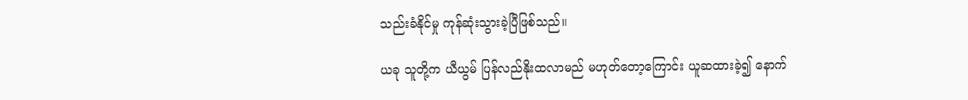သည်းခံနိုင်မှု ကုန်ဆုံးသွားခဲ့ပြီဖြစ်သည်။

ယခု သူတို့က ယီယွမ် ပြန်လည်နိုးထလာမည် မဟုတ်တော့ကြောင်း ယူဆထားခဲ့၍ နောက်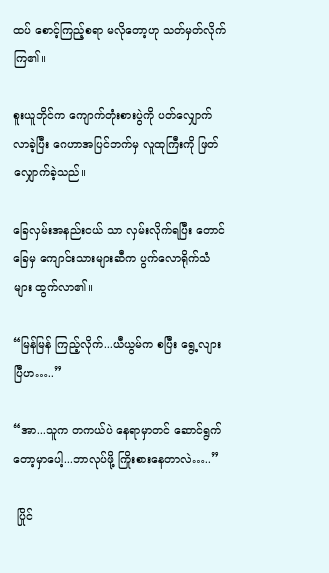ထပ် စောင့်ကြည့်စရာ မလိုတော့ဟု သတ်မှတ်လိုက်ကြ၏။

စူးယူဘိုင်က ကျောက်တုံးစားပွဲကို ပတ်လျှောက်လာခဲ့ပြီး ဂေဟာအပြင်ဘက်မှ လူထုကြီးကို ဖြတ်လျှောက်ခဲ့သည်။

ခြေလှမ်းအနည်းငယ် သာ လှမ်းလိုက်ရပြီး တောင်ခြေမှ ကျောင်းသားများဆီက ပွက်လောရိုက်သံများ ထွက်လာ၏။

“မြန်မြန် ကြည့်လိုက်...ယီယွမ်က စပြီး ရွေ့လျားပြီဟ…..”

“အာ...သူက တကယ်ပဲ နေရာမှာတင် ဆောင်ရွက်တော့မှာပေါ့...ဘာလုပ်ဖို့ ကြိုးစားနေတာလဲ…..”

 ပြိုင်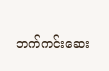ဘက်ကင်းဆေး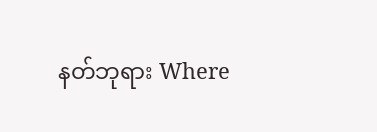နတ်ဘုရား Where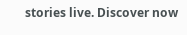stories live. Discover now